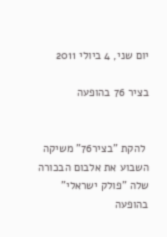יום שני, 4 ביולי 2011

בציר 76 בהופעה


 להקת "בציר76" משיקה השבוע את אלבום הבכורה שלה "פולק ישראלי"
בהופעה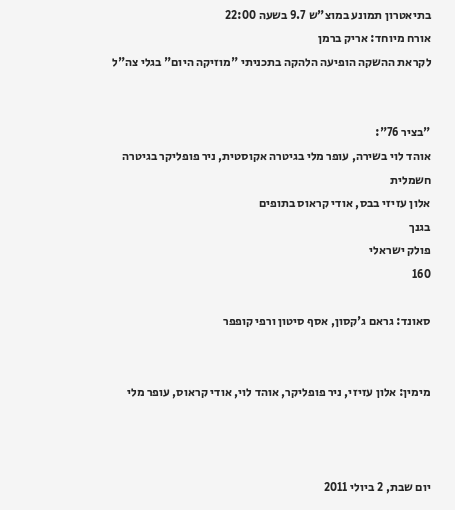בתיאטרון תמונע במוצ"ש 9.7 בשעה 22:00
אורח מיוחד: אריק ברמן
לקראת ההשקה הופיעה הלהקה בתכניתי "מוזיקה היום" בגלי צה"ל


"בציר 76":
אוהד לוי בשירה, עופר מלי בגיטרה אקוסטית, ניר פופליקר בגיטרה חשמלית
אלון עזיזי בבס, אודי קראוס בתופים
בגנך
פולק ישראלי
160

סאונד: גראם ג'קסון, אסף סיטון ורפי קופפר


מימין: אלון עזיזי, ניר פופליקר, אוהד לוי, אודי קראוס, עופר מלי



יום שבת, 2 ביולי 2011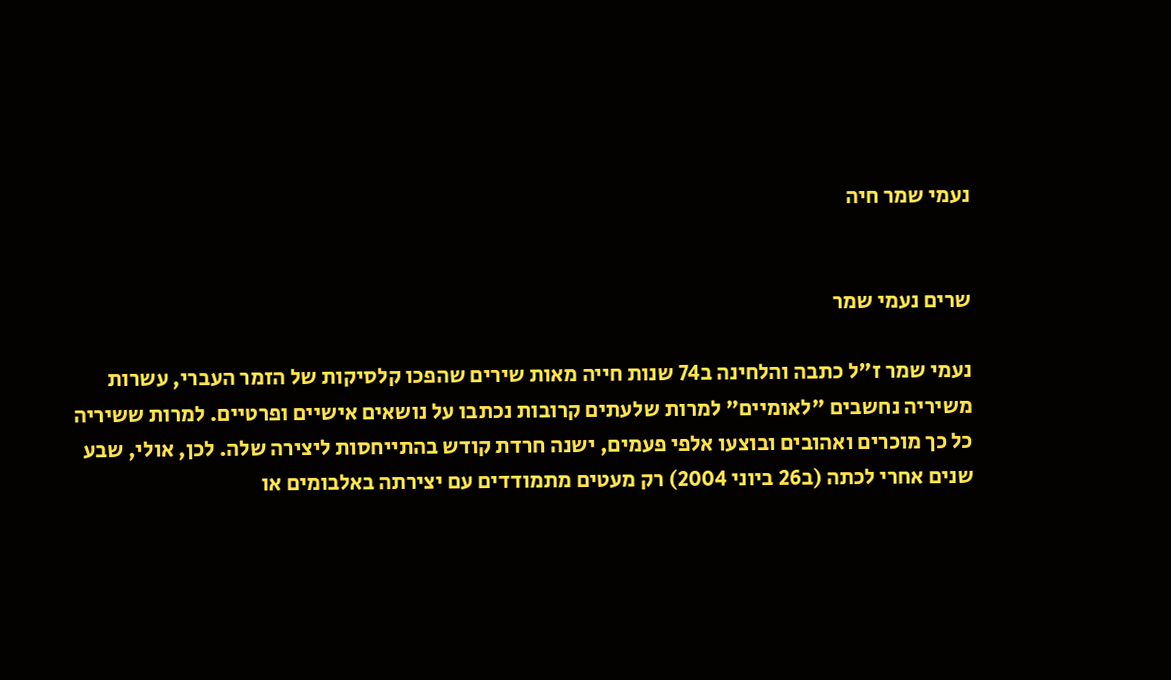נעמי שמר חיה


שרים נעמי שמר

נעמי שמר ז"ל כתבה והלחינה ב74 שנות חייה מאות שירים שהפכו קלסיקות של הזמר העברי, עשרות משיריה נחשבים "לאומיים" למרות שלעתים קרובות נכתבו על נושאים אישיים ופרטיים. למרות ששיריה כל כך מוכרים ואהובים ובוצעו אלפי פעמים, ישנה חרדת קודש בהתייחסות ליצירה שלה. לכן, אולי, שבע שנים אחרי לכתה (ב26 ביוני 2004) רק מעטים מתמודדים עם יצירתה באלבומים או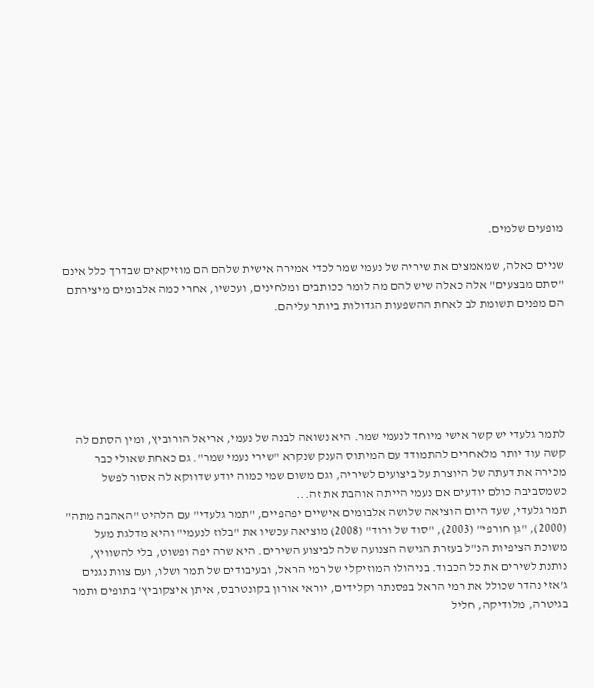מופעים שלמים.

שניים כאלה, שמאמצים את שיריה של נעמי שמר לכדי אמירה אישית שלהם הם מוזיקאים שבדרך כלל אינם "סתם מבצעים" אלה כאלה שיש להם מה לומר ככותבים ומלחינים, ועכשיו, אחרי כמה אלבומים מיצירתם הם מפנים תשומת לב לאחת ההשפעות הגדולות ביותר עליהם.






לתמר גלעדי יש קשר אישי מיוחד לנעמי שמר. היא נשואה לבנה של נעמי, אריאל הורוביץ, ומין הסתם לה קשה עוד יותר מלאחרים להתמודד עם המיתוס הענק שנקרא "שירי נעמי שמר". גם כאחת שאולי כבר מכירה את דעתה של היוצרת על ביצועים לשיריה, וגם משום שמי כמוה יודע שדווקא לה אסור לפשל כשמסביבה כולם יודעים אם נעמי הייתה אוהבת את זה...
תמר גלעדי, שעד היום הוציאה שלושה אלבומים אישיים יפהפיים, "תמר גלעדי" עם הלהיט "האהבה מתה" (2000), "גן חורפי" (2003), "סוד של ורוד" (2008) מוציאה עכשיו את "בלוז לנעמי" והיא מדלגת מעל משוכת הציפיות הנ"ל בעזרת הגישה הצנועה שלה לביצוע השירים. היא שרה יפה ופשוט, בלי להשוויץ, נותנת לשירים את כל הכבוד. בניהולו המוזיקלי של רמי הראל, ובעיבודים של תמר ושלו, ועם צוות נגנים ג'אזי נהדר שכולל את רמי הראל בפסנתר וקלידים, יוראי אורון בקונטרבס, איתן איצקוביץ' בתופים ותמר בגיטרה, מלודיקה, חליל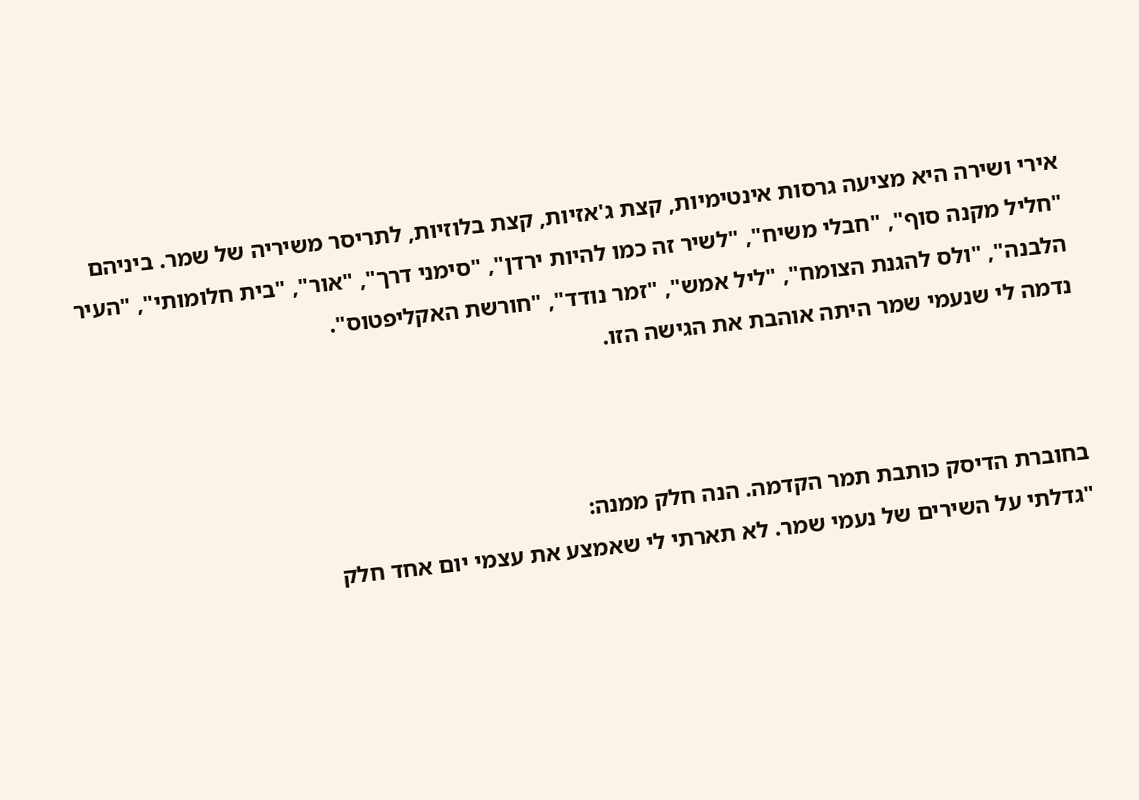אירי ושירה היא מציעה גרסות אינטימיות, קצת ג'אזיות, קצת בלוזיות, לתריסר משיריה של שמר. ביניהם "חליל מקנה סוף", "חבלי משיח", "לשיר זה כמו להיות ירדן", "סימני דרך", "אור", "בית חלומותי", "העיר הלבנה", "ולס להגנת הצומח", "ליל אמש", "זמר נודד", "חורשת האקליפטוס".
נדמה לי שנעמי שמר היתה אוהבת את הגישה הזו.



בחוברת הדיסק כותבת תמר הקדמה. הנה חלק ממנה:
"גדלתי על השירים של נעמי שמר. לא תארתי לי שאמצע את עצמי יום אחד חלק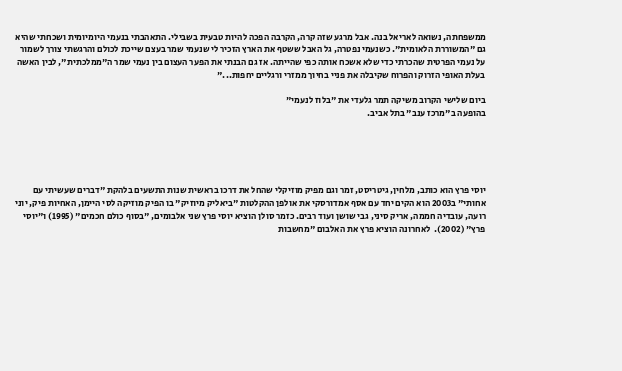ממשפחתה, נשואה לאריאל בנה. אבל מרגע שזה קרה, הקרבה הפכה להיות טבעית בשבילי. התאהבתי בנעמי היומיומית ושכחתי שהיא גם "המשוררת הלאומית". כשנעמי נפטרה, גל האבל ששטף את הארץ הזכיר לי שנעמי שמר בעצם שייכת לכולם והרגשתי צורך לשמור על נעמי הפרטית שהכרתי כדי שלא אשכח אותה כפי שהייתה. אז גם הבנתי את הפער העצום בין נעמי שמר ה"ממלכתית", לבין האשה בעלת האופי הזרוק והפרוח שקיבלה את פניי בחיוך ממזרי ורגליים יחפות..."

ביום שלישי הקרוב משיקה תמר גלעדי את "בלוז לנעמי"
בהופעה ב"מרכז ענב" בתל אביב.





יוסי פרץ הוא כותב, מלחין, גיטריסט, זמר וגם מפיק מוזיקלי שהחל את דרכו בראשית שנות התשעים בלהקת "דברים שעשיתי עם אחותי" ב2003 הוא הקים יחד עם אסף אמדורסקי את אולפן ההקלטות "ביאליק מיוזיק" בו הפיק מוזיקה לסי היימן, האחיות פיק, יוני רועה, עובדיה חממה, אריק סיני, גבי שושן ועוד רבים. כזמר סולן הוציא יוסי פרץ שני אלבומים, "בסוף כולם חכמים" (1995) ו"יוסי פרץ" (2002).  לאחרונה הוציא פרץ את האלבום "מחשבות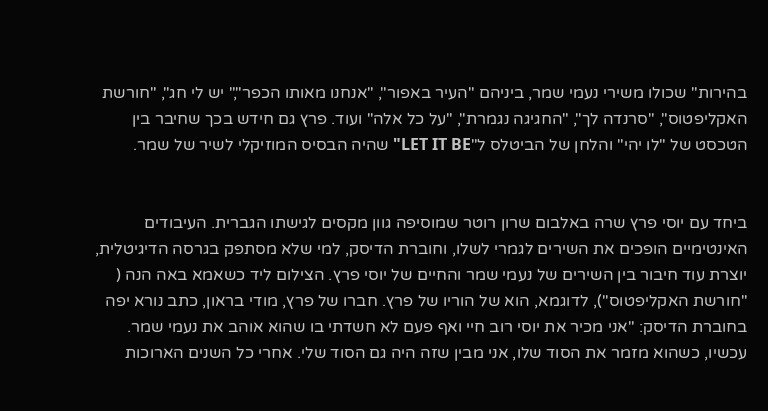בהירות" שכולו משירי נעמי שמר, ביניהם "העיר באפור", "אנחנו מאותו הכפר"," יש לי חג", "חורשת האקליפטוס", "סרנדה לך", "החגיגה נגמרת", "על כל אלה" ועוד. פרץ גם חידש בכך שחיבר בין הטכסט של "לו יהי" והלחן של הביטלס ל"LET IT BE" שהיה הבסיס המוזיקלי לשיר של שמר.


ביחד עם יוסי פרץ שרה באלבום שרון רוטר שמוסיפה גוון מקסים לגישתו הגברית. העיבודים האינטימיים הופכים את השירים לגמרי לשלו, וחוברת הדיסק, למי שלא מסתפק בגרסה הדיגיטלית, יוצרת עוד חיבור בין השירים של נעמי שמר והחיים של יוסי פרץ. הצילום ליד כשאמא באה הנה ( "חורשת האקליפטוס"), לדוגמא, הוא של הוריו של פרץ. חברו של פרץ, מודי בראון, כתב נורא יפה בחוברת הדיסק: "אני מכיר את יוסי רוב חיי ואף פעם לא חשדתי בו שהוא אוהב את נעמי שמר. עכשיו, כשהוא מזמר את הסוד שלו, אני מבין שזה היה גם הסוד שלי. אחרי כל השנים הארוכות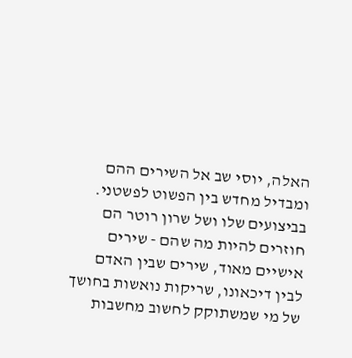האלה, יוסי שב אל השירים ההם ומבדיל מחדש בין הפשוט לפשטני. בביצועים שלו ושל שרון רוטר הם חוזרים להיות מה שהם - שירים אישיים מאוד, שירים שבין האדם לבין דיכאונו, שריקות נואשות בחושך של מי שמשתוקק לחשוב מחשבות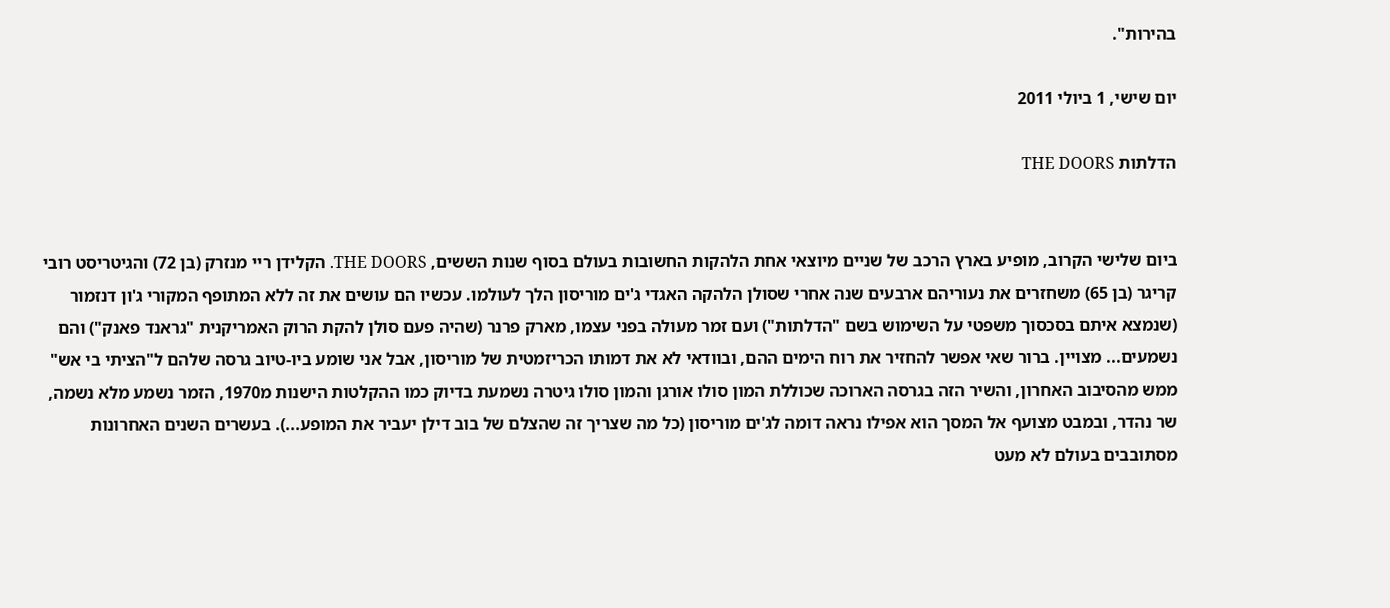בהירות".

יום שישי, 1 ביולי 2011

הדלתות THE DOORS


ביום שלישי הקרוב, מופיע בארץ הרכב של שניים מיוצאי אחת הלהקות החשובות בעולם בסוף שנות הששים, THE DOORS. הקלידן ריי מנזרק (בן 72) והגיטריסט רובי קריגר (בן 65) משחזרים את נעוריהם ארבעים שנה אחרי שסולן הלהקה האגדי ג'ים מוריסון הלך לעולמו. עכשיו הם עושים את זה ללא המתופף המקורי ג'ון דנזמור (שנמצא איתם בסכסוך משפטי על השימוש בשם "הדלתות") ועם זמר מעולה בפני עצמו, מארק פרנר (שהיה פעם סולן להקת הרוק האמריקנית "גראנד פאנק") והם נשמעים... מצויין. ברור שאי אפשר להחזיר את רוח הימים ההם, ובוודאי לא את דמותו הכריזמטית של מוריסון, אבל אני שומע ביו-טיוב גרסה שלהם ל"הציתי בי אש" ממש מהסיבוב האחרון, והשיר הזה בגרסה הארוכה שכוללת המון סולו אורגן והמון סולו גיטרה נשמעת בדיוק כמו ההקלטות הישנות מ1970, הזמר נשמע מלא נשמה, שר נהדר, ובמבט מצועף אל המסך הוא אפילו נראה דומה לג'ים מוריסון (כל מה שצריך זה שהצלם של בוב דילן יעביר את המופע...). בעשרים השנים האחרונות מסתובבים בעולם לא מעט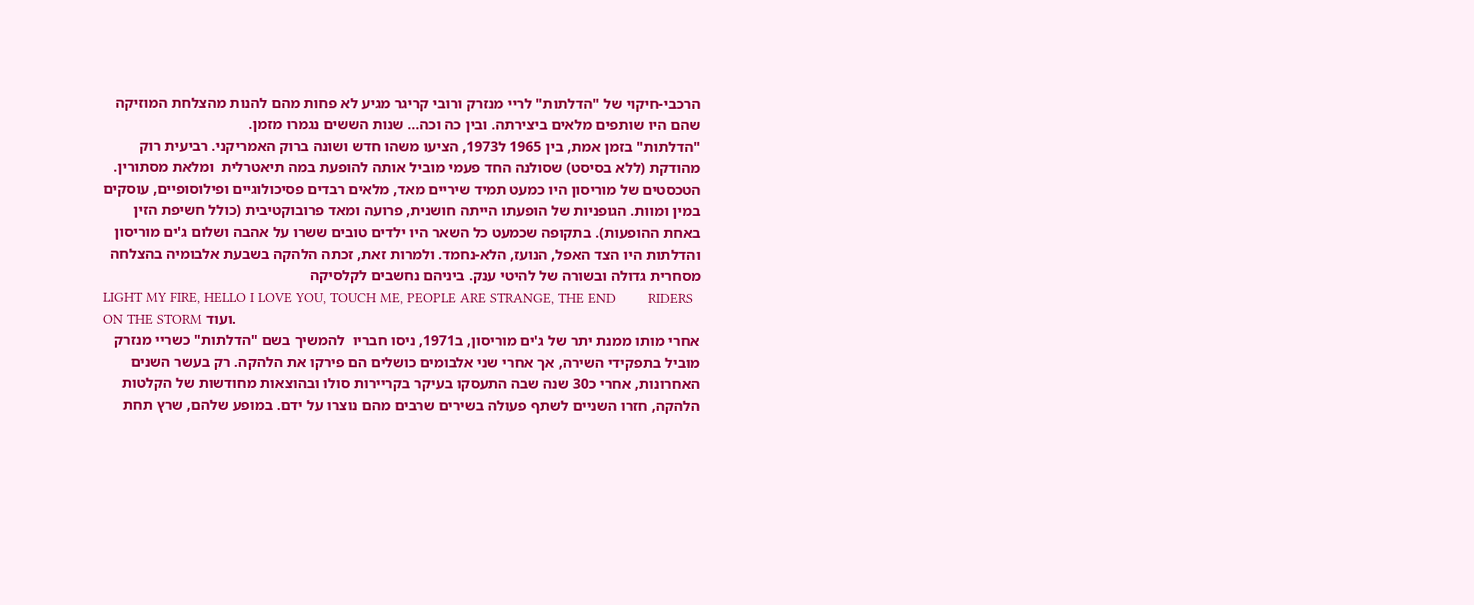הרכבי-חיקוי של "הדלתות" לריי מנזרק ורובי קריגר מגיע לא פחות מהם להנות מהצלחת המוזיקה שהם היו שותפים מלאים ביצירתה. ובין כה וכה... שנות הששים נגמרו מזמן.
"הדלתות" בזמן אמת, בין 1965 ל1973, הציעו משהו חדש ושונה ברוק האמריקני. רביעית רוק מהודקת (ללא בסיסט) שסולנה החד פעמי מוביל אותה להופעת במה תיאטרלית  ומלאת מסתורין. הטכסטים של מוריסון היו כמעט תמיד שיריים מאד, מלאים רבדים פסיכולוגיים ופילוסופיים, עוסקים במין ומוות. הגופניות של הופעתו הייתה חושנית, פרועה ומאד פרובוקטיבית (כולל חשיפת הזין באחת ההופעות). בתקופה שכמעט כל השאר היו ילדים טובים ששרו על אהבה ושלום ג'ים מוריסון והדלתות היו הצד האפל, הנועז, הלא-נחמד. ולמרות זאת, זכתה הלהקה בשבעת אלבומיה בהצלחה מסחרית גדולה ובשורה של להיטי ענק. ביניהם נחשבים לקלסיקה
LIGHT MY FIRE, HELLO I LOVE YOU, TOUCH ME, PEOPLE ARE STRANGE, THE END        RIDERS ON THE STORM ועוד.
אחרי מותו ממנת יתר של ג'ים מוריסון, ב1971, ניסו חבריו  להמשיך בשם "הדלתות" כשריי מנזרק מוביל בתפקידי השירה, אך אחרי שני אלבומים כושלים הם פירקו את הלהקה. רק בעשר השנים האחרונות, אחרי כ30 שנה שבה התעסקו בעיקר בקריירות סולו ובהוצאות מחודשות של הקלטות הלהקה, חזרו השניים לשתף פעולה בשירים שרבים מהם נוצרו על ידם. במופע שלהם, שרץ תחת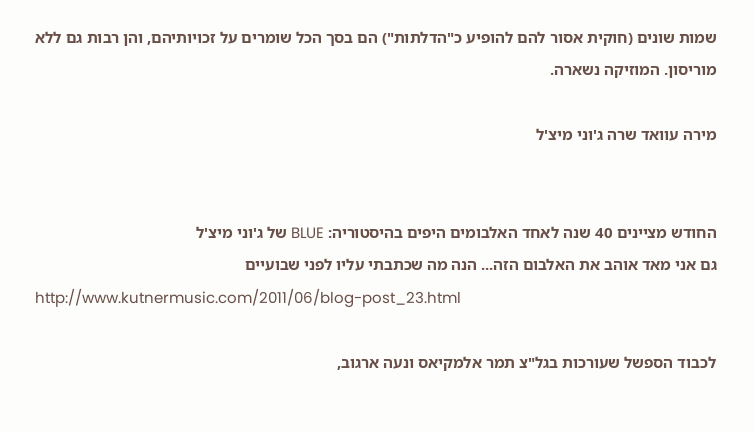שמות שונים (חוקית אסור להם להופיע כ"הדלתות") הם בסך הכל שומרים על זכויותיהם, והן רבות גם ללא מוריסון. המוזיקה נשארה.

מירה עוואד שרה ג'וני מיצ'ל


החודש מציינים 40 שנה לאחד האלבומים היפים בהיסטוריה: BLUE של ג'וני מיצ'ל
גם אני מאד אוהב את האלבום הזה... הנה מה שכתבתי עליו לפני שבועיים
http://www.kutnermusic.com/2011/06/blog-post_23.html

לכבוד הספשל שעורכות בגל"צ תמר אלמקיאס ונעה ארגוב,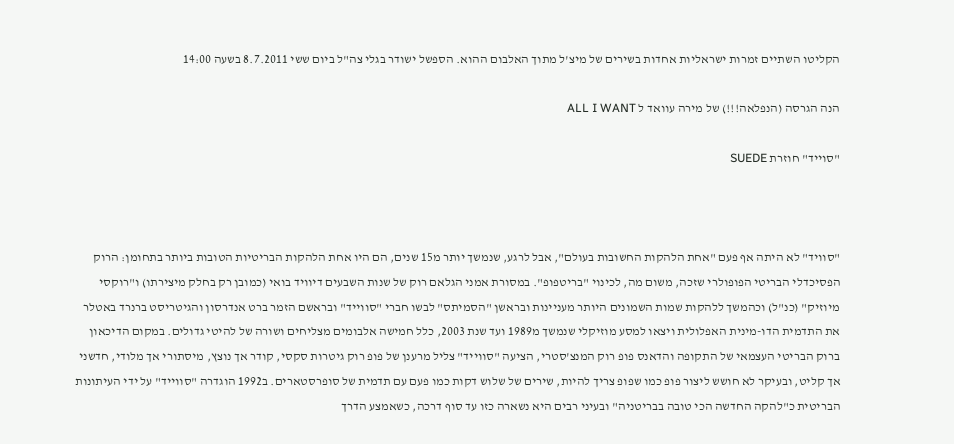הקליטו השתיים זמרות ישראליות אחדות בשירים של מיצ'ל מתוך האלבום ההוא. הספשל ישודר בגלי צה"ל ביום ששי 8.7.2011 בשעה 14:00

הנה הגרסה (הנפלאה!!!) של מירה עוואד ל ALL I WANT

"סוייד" חוזרת SUEDE



"סוויד" לא היתה אף פעם "אחת הלהקות החשובות בעולם", אבל לרגע, שנמשך יותר מ15 שנים, הם היו אחת הלהקות הבריטיות הטובות ביותר בתחומן: הרוק הפסיכדלי הבריטי הפופולרי שזכה, משום מה, לכינוי "בריטפופ". במסורת אמני הגלאם רוק של שנות השבעים דיוויד בואי (כמובן רק בחלק מיצירתו) ו"רוקסי מיוזיק" (כנ"ל) וכהמשך ללהקות שמות השמונים היותר מעניינות ובראשן "הסמיתס" לבשו חברי "סווייד" ובראשם הזמר ברט אנדרסון והגיטריסט ברנרד באטלר את התדמית הדו-מינית האפלולית ויצאו למסע מוזיקלי שנמשך מ1989 ועד שנת 2003, כלל חמישה אלבומים מצליחים ושורה של להיטי גדולים. במקום הדיכאון ברוק הבריטי העצמאי של התקופה והדאנס פופ רוק המנצ'סטרי, הציעה "סווייד" צליל מרענן של פופ רוק גיטרות סקסי, קודר אך נוצץ, מיסתורי אך מלודי, חדשני אך קליט, ובעיקר לא חושש ליצור פופ כמו שפופ צריך להיות, שירים של שלוש דקות כמו פעם עם תדמית של סופרסטארים. ב1992 הוגדרה "סווייד" על ידי העיתונות הבריטית כ"להקה החדשה הכי טובה בבריטניה" ובעיני רבים היא נשארה כזו עד סוף דרכה, כשאמצע הדרך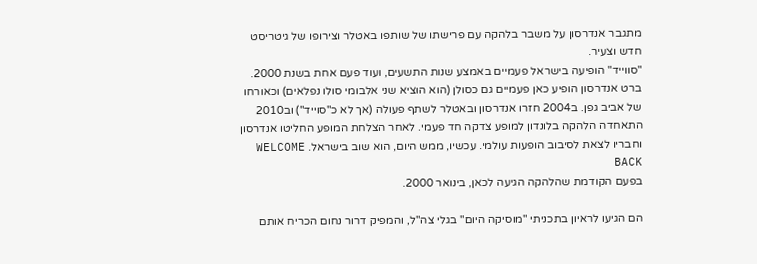מתגבר אנדרסון על משבר בלהקה עם פרישתו של שותפו באטלר וצירופו של גיטריסט חדש וצעיר.
"סווייד" הופיעה בישראל פעמיים באמצע שנות התשעים, ועוד פעם אחת בשנת 2000. ברט אנדרסון הופיע כאן פעמיים גם כסולן (הוא הוציא שני אלבומי סולו נפלאים) וכאורחו של אביב גפן. ב2004 חזרו אנדרסון ובאטלר לשתף פעולה (אך לא כ"סוייד") וב2010 התאחדה הלהקה בלונדון למופע צדקה חד פעמי. לאחר הצלחת המופע החליטו אנדרסון וחבריו לצאת לסיבוב הופעות עולמי. עכשיו, ממש היום, הוא שוב בישראל. WELCOME BACK
בפעם הקודמת שהלהקה הגיעה לכאן, בינואר 2000.

הם הגיעו לראיון בתכניתי "מוסיקה היום" בגלי צה"ל, והמפיק דרור נחום הכריח אותם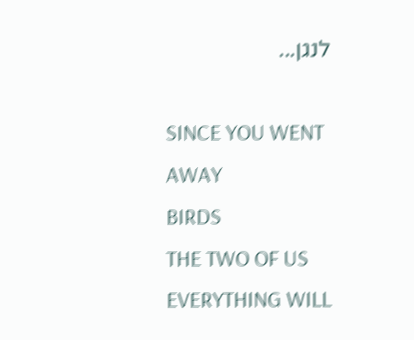לנגן...

SINCE YOU WENT AWAY
BIRDS
THE TWO OF US
EVERYTHING WILL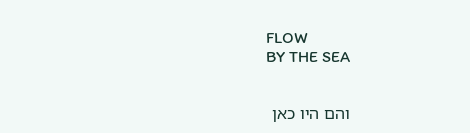FLOW
BY THE SEA


והם היו כאן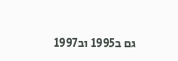גם ב1995 וב1997